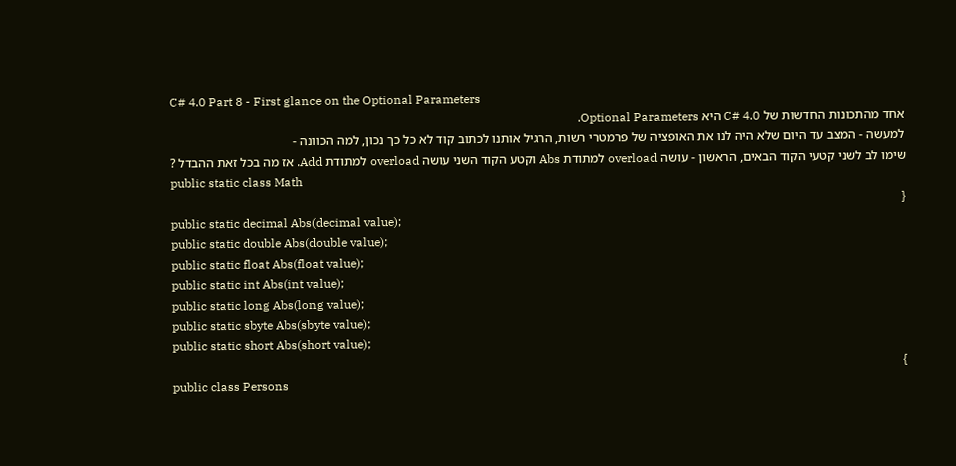C# 4.0 Part 8 - First glance on the Optional Parameters
אחד מהתכונות החדשות של C# 4.0 היא Optional Parameters.
למעשה - המצב עד היום שלא היה לנו את האופציה של פרמטרי רשות, הרגיל אותנו לכתוב קוד לא כל כך נכון, למה הכוונה -
שימו לב לשני קטעי הקוד הבאים, הראשון - עושה overload למתודת Abs וקטע הקוד השני עושה overload למתודת Add. אז מה בכל זאת ההבדל ?
public static class Math
{
public static decimal Abs(decimal value);
public static double Abs(double value);
public static float Abs(float value);
public static int Abs(int value);
public static long Abs(long value);
public static sbyte Abs(sbyte value);
public static short Abs(short value);
}
public class Persons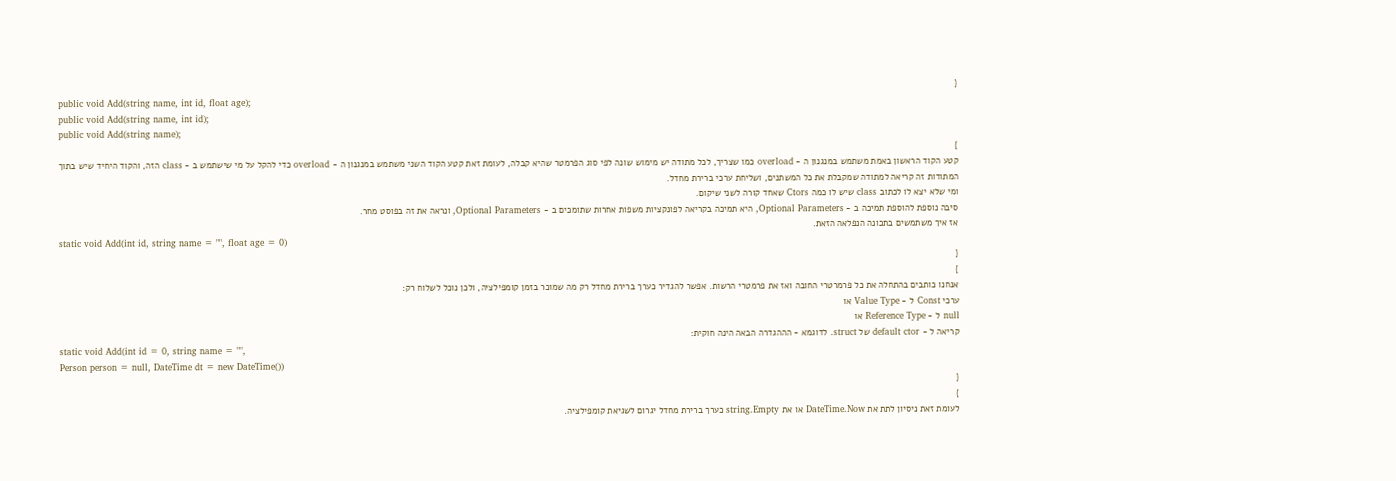{
public void Add(string name, int id, float age);
public void Add(string name, int id);
public void Add(string name);
}
קטע הקוד הראשון באמת משתמש במנגנון ה - overload כמו שצריך, לכל מתודה יש מימוש שונה לפי סוג הפרמטר שהיא קבלה, לעומת זאת קטע הקוד השני משתמש במנגנון ה - overload כדי להקל על מי שישתמש ב - class הזה, והקוד היחיד שיש בתוך המתודות זה קריאה למתודה שמקבלת את כל המשתנים, ושליחת ערכי ברירת מחדל.
ומי שלא יצא לו לכתוב class שיש לו כמה Ctors שאחד קורה לשני שיקום.
סיבה נוספת להוספת תמיכה ב - Optional Parameters, היא תמיכה בקריאה לפונקציות משפות אחרות שתומכים ב - Optional Parameters, ונראה את זה בפוסט מחר.
אז איך משתמשים בתכונה הנפלאה הזאת.
static void Add(int id, string name = "", float age = 0)
{
}
אנחנו כותבים בהתחלה את כל פרמרטרי החובה ואז את פרמטרי הרשות. אפשר להגדיר כערך ברירת מחדל רק מה שמוכר בזמן קומפילציה, ולכן נוכל לשלוח רק:
ערכי Const ל - Value Type או
null ל - Reference Type או
קריאה ל - default ctor של struct. לדוגמא - הההגדרה הבאה הינה חוקית:
static void Add(int id = 0, string name = "",
Person person = null, DateTime dt = new DateTime())
{
}
לעומת זאת ניסיון לתת את DateTime.Now או את string.Empty כערך ברירת מחדל יגרום לשגיאת קומפילציה.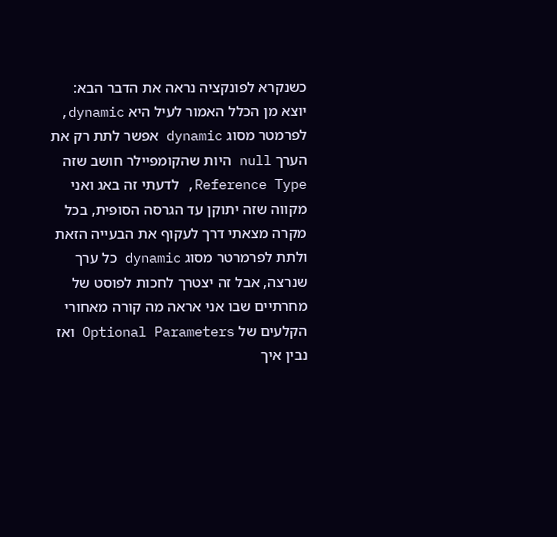כשנקרא לפונקציה נראה את הדבר הבא:
יוצא מן הכלל האמור לעיל היא dynamic, לפרמטר מסוג dynamic אפשר לתת רק את הערך null היות שהקומפיילר חושב שזה Reference Type, לדעתי זה באג ואני מקווה שזה יתוקן עד הגרסה הסופית, בכל מקרה מצאתי דרך לעקוף את הבעייה הזאת ולתת לפרמרטר מסוג dynamic כל ערך שנרצה, אבל זה יצטרך לחכות לפוסט של מחרתיים שבו אני אראה מה קורה מאחורי הקלעים של Optional Parameters ואז נבין איך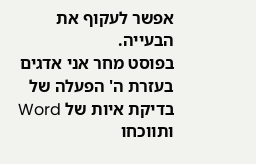אפשר לעקוף את הבעייה.
בפוסט מחר אני אדגים בעזרת ה' הפעלה של בדיקת איות של Word ותווכחו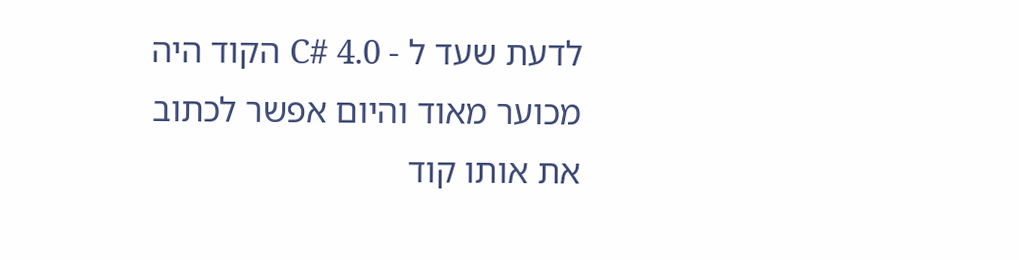לדעת שעד ל - C# 4.0 הקוד היה מכוער מאוד והיום אפשר לכתוב את אותו קוד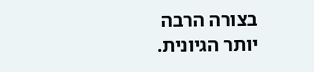בצורה הרבה יותר הגיונית.